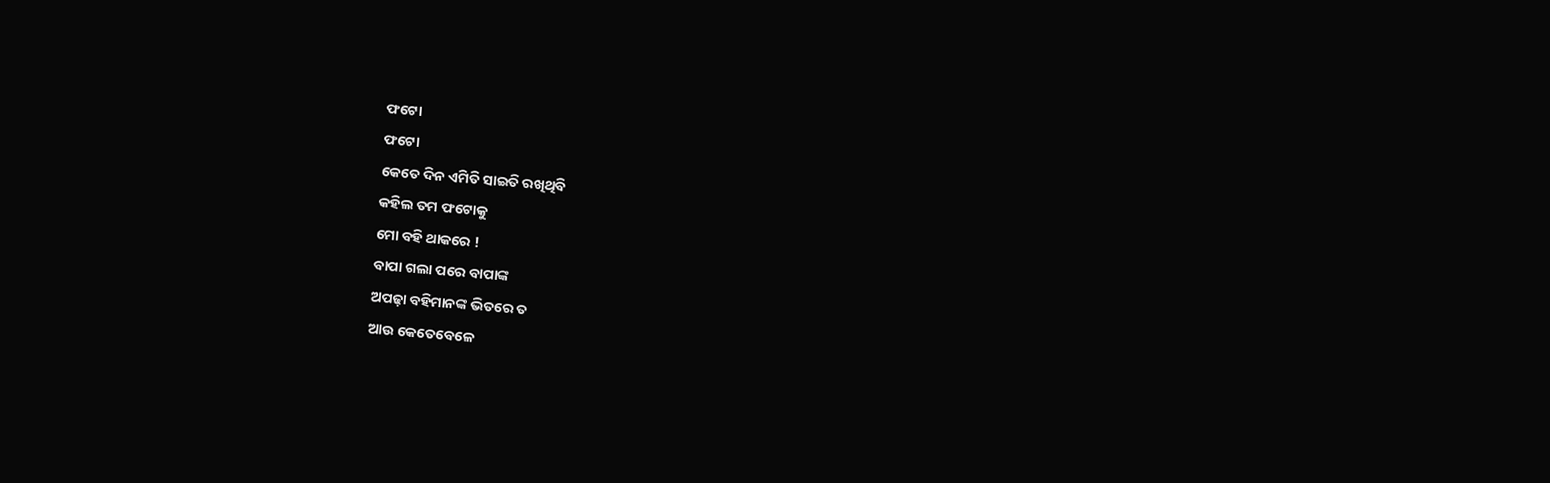ଫଟୋ
ଫଟୋ
କେତେ ଦିନ ଏମିତି ସାଇତି ରଖିଥିବି
କହିଲ ତମ ଫଟୋକୁ
ମୋ ବହି ଥାକରେ !
ବାପା ଗଲା ପରେ ବାପାଙ୍କ
ଅପଢ଼ା ବହିମାନଙ୍କ ଭିତରେ ତ
ଆଉ କେତେବେଳେ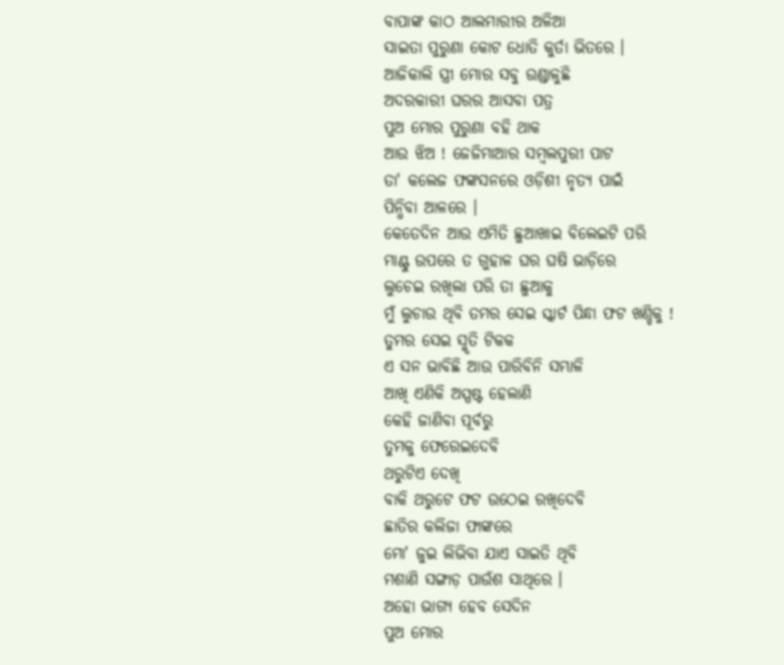ବାପାଙ୍କ କାଠ ଆଲମାରୀର ଅଳିଆ
ସାଇତା ପୁରୁଣା କୋଟ ଧୋତି କୁର୍ତା ଭିତରେ ।
ଆଜିକାଲି ସ୍ତ୍ରୀ ମୋର ସବୁ ଉଣ୍ଡାଳୁଛି
ଅଦରକାରୀ ଘରର ଆସବା ପତ୍ର
ପୁଅ ମୋର ପୁରୁଣା ବହି ଥାକ
ଆଉ ଝିଅ ! ଜେଜିମାଆର ସମ୍ବଲପୁରୀ ପାଟ
ତା' କଲେଜ ଫଙ୍କସନରେ ଓଡ଼ିଶୀ ନୃତ୍ୟ ପାଇଁ
ପିନ୍ଧିବା ଆଳରେ ।
କେତେଦିନ ଆଉ ଏମିତି ଛୁଆଖାଇ ବିଲେଇଟି ପରି
ମାଣ୍ଟୁ ଉପରେ ତ ଗୁହାଳ ଘର ଘଷି ଭାଡ଼ିରେ
ଲୁଚେଇ ରଖିଲା ପରି ତା ଛୁଆକୁ
ମୁଁ ଲୁଚାଉ ଥିବି ତମର ସେଇ ସ୍କାର୍ଟ ପିନ୍ଧା ଫଟ ଖଣ୍ଡିକୁ !
ତୁମର ସେଇ ସ୍ମୃତି ଟିକକ
ଏ ସନ ଭାବିଛି ଆଉ ପାରିବିନି ସମ୍ଭାଳି
ଆଖି ଏଣିକି ଅସ୍ପଷ୍ଟ ହେଲାଣି
କେହି ଜାଣିବା ପୂର୍ବରୁ
ତୁମକୁ ଫେରେଇଦେବି
ଥରୁଟିଏ ଦେଖି
ବାକି ଥରୁଟେ ଫଟ ଉଠେଇ ରଖିଦେବି
ଛାତିର କଲିଜା ଫାଙ୍କରେ
ମୋ' ଜୁଇ ଲିଭିବା ଯାଏ ସାଇତି ଥିବି
ମଶାଣି ସଙ୍ଗାଡ଼ ପାଉଁଶ ସାଥିରେ ।
ଅହୋ ଭାଗ୍ୟ ହେବ ସେଦିନ
ପୁଅ ମୋର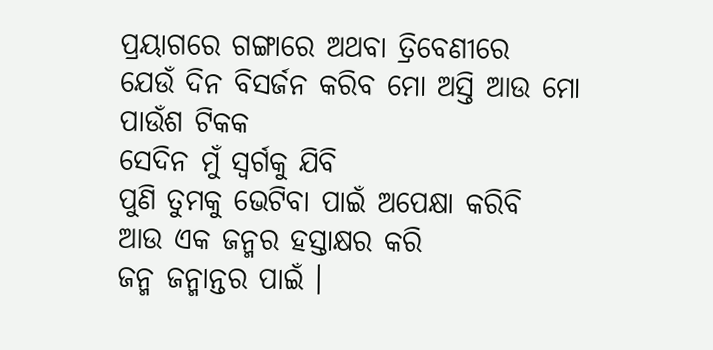ପ୍ରୟାଗରେ ଗଙ୍ଗାରେ ଅଥବା ତ୍ରିବେଣୀରେ
ଯେଉଁ ଦିନ ବିସର୍ଜନ କରିବ ମୋ ଅସ୍ତି ଆଉ ମୋ
ପାଉଁଶ ଟିକକ
ସେଦିନ ମୁଁ ସ୍ୱର୍ଗକୁ ଯିବି
ପୁଣି ତୁମକୁ ଭେଟିବା ପାଇଁ ଅପେକ୍ଷା କରିବି
ଆଉ ଏକ ଜନ୍ମର ହସ୍ତାକ୍ଷର କରି
ଜନ୍ମ ଜନ୍ମାନ୍ତର ପାଇଁ ।